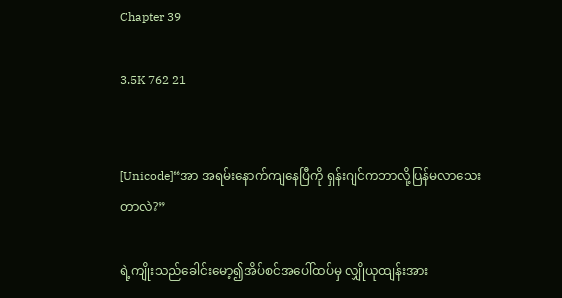Chapter 39

3.5K 762 21


[Unicode]“အာ အရမ်းနောက်ကျနေပြီကို ရှန်းဂျင်ကဘာလို့ပြန်မလာသေးတာလဲ?”

ရဲ့ကျိုးသည်ခေါင်းမော့၍အိပ်စင်အပေါ်ထပ်မှ လျှိုယုထျန်းအား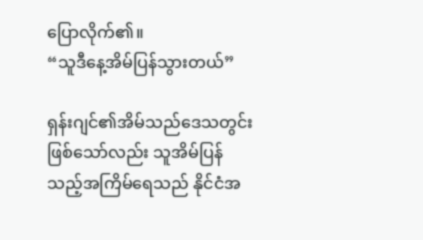ပြောလိုက်၏။
“သူဒီနေ့အိမ်ပြန်သွားတယ်”

ရှန်းဂျင်၏အိမ်သည်ဒေသတွင်းဖြစ်သော်လည်း သူအိမ်ပြန်သည့်အကြိမ်ရေသည် နိုင်ငံအ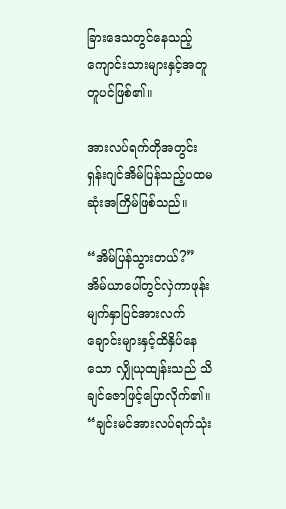ခြားဒေသတွင်နေသည့်ကျောင်းသားများနှင့်အတူတူပင်ဖြစ်၏။

အားလပ်ရက်တိုအတွင်း ရှန်းဂျင်အိမ်ပြန်သည့်ပထမဆုံးအကြိမ်ဖြစ်သည်။

“အိမ်ပြန်သွားတယ်?”
အိမ်ယာပေါ်တွင်လှဲကာဖုန်းမျက်နှာပြင်အားလက်ချောင်းများနှင့်ထိနှိပ်နေသော လျှိုယုထျန်းသည် သိချင်ဇောဖြင့်ပြောလိုက်၏။
“ချင်းမင်အားလပ်ရက်သုံး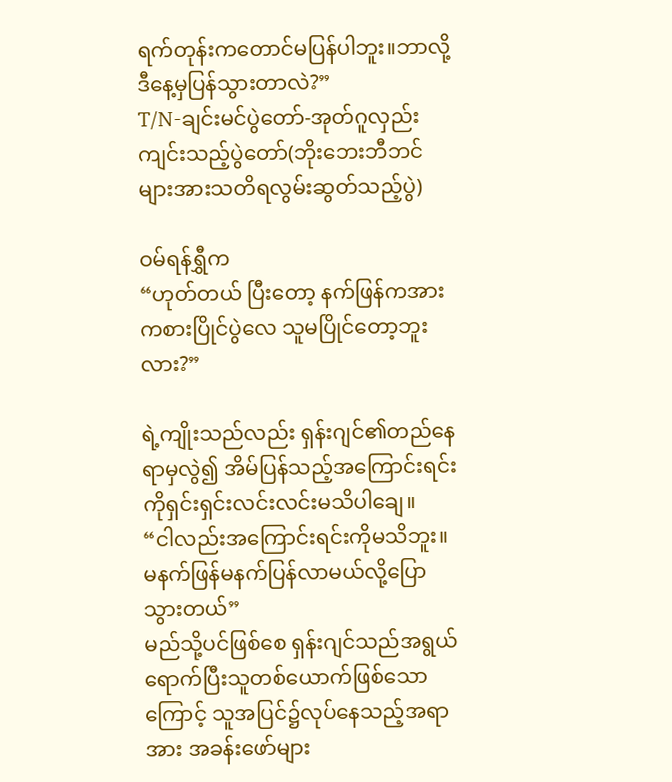ရက်တုန်းကတောင်မပြန်ပါဘူး။ဘာလို့ဒီနေ့မှပြန်သွားတာလဲ?”
T/N-ချင်းမင်ပွဲတော်-အုတ်ဂူလှည်းကျင်းသည့်ပွဲတော်(ဘိုးဘေးဘီဘင်များအားသတိရလွမ်းဆွတ်သည့်ပွဲ)

ဝမ်ရန်ရွှီက
“ဟုတ်တယ် ပြီးတော့ နက်ဖြန်ကအားကစားပြိုင်ပွဲလေ သူမပြိုင်တော့ဘူးလား?”

ရဲ့ကျိုးသည်လည်း ရှန်းဂျင်၏တည်နေရာမှလွဲ၍ အိမ်ပြန်သည့်အကြောင်းရင်းကိုရှင်းရှင်းလင်းလင်းမသိပါချေ။
“ငါလည်းအကြောင်းရင်းကိုမသိဘူး။မနက်ဖြန်မနက်ပြန်လာမယ်လို့ပြောသွားတယ်”
မည်သို့ပင်ဖြစ်စေ ရှန်းဂျင်သည်အရွယ်ရောက်ပြီးသူတစ်ယောက်ဖြစ်သောကြောင့် သူအပြင်၌လုပ်နေသည့်အရာအား အခန်းဖော်များ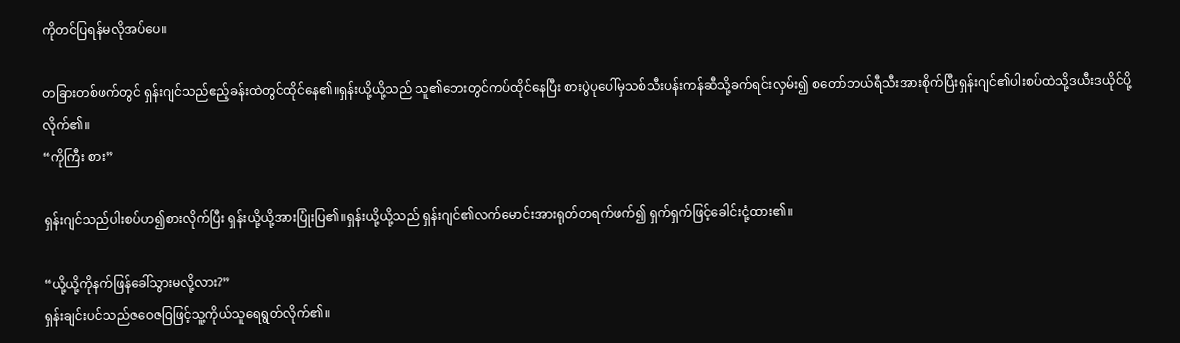ကိုတင်ပြရန်မလိုအပ်ပေ။

တခြားတစ်ဖက်တွင် ရှန်းဂျင်သည်ဧည့်ခန်းထဲတွင်ထိုင်နေ၏။ရှန်းယို့ယို့သည် သူ၏ဘေးတွင်ကပ်ထိုင်နေပြီး စားပွဲပုပေါ်မှသစ်သီးပန်းကန်ဆီသို့ခက်ရင်းလှမ်း၍ စတော်ဘယ်ရီသီးအားစိုက်ပြီးရှန်းဂျင်၏ပါးစပ်ထဲသို့ဒယီးဒယိုင်ပို့လိုက်၏။
“ကိုကြီး စား”

ရှန်းဂျင်သည်ပါးစပ်ဟ၍စားလိုက်ပြီး ရှန်းယို့ယို့အားပြုံးပြ၏။ရှန်းယို့ယို့သည် ရှန်းဂျင်၏လက်မောင်းအားရုတ်တရက်ဖက်၍ ရှက်ရှက်ဖြင့်ခေါင်းငုံ့ထား၏။

“ယို့ယို့ကိုနက်ဖြန်ခေါ်သွားမလို့လား?”
ရှန်းချင်းပင်သည်ဇဝေဇဝြဖြင့်သူ့ကိုယ်သူရေရွတ်လိုက်၏။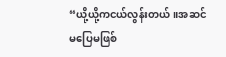“ယို့ယို့ကငယ်လွန်းတယ်။အဆင်မပြေမဖြစ်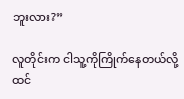ဘူးလား?”

လူတိုင်းက ငါသူ့ကိုကြိုက်နေတယ်လို့ထင်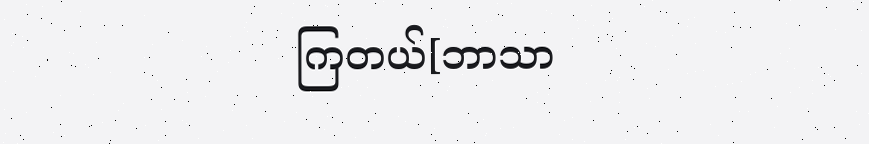ကြတယ်[ဘာသာ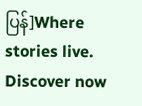ပြန်]Where stories live. Discover now